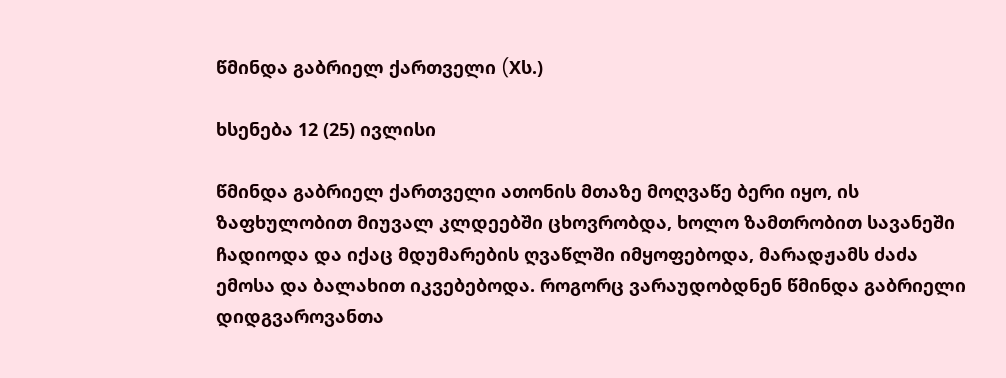წმინდა გაბრიელ ქართველი (Xს.)

ხსენება 12 (25) ივლისი

წმინდა გაბრიელ ქართველი ათონის მთაზე მოღვაწე ბერი იყო, ის ზაფხულობით მიუვალ კლდეებში ცხოვრობდა, ხოლო ზამთრობით სავანეში ჩადიოდა და იქაც მდუმარების ღვაწლში იმყოფებოდა, მარადჟამს ძაძა ემოსა და ბალახით იკვებებოდა. როგორც ვარაუდობდნენ წმინდა გაბრიელი დიდგვაროვანთა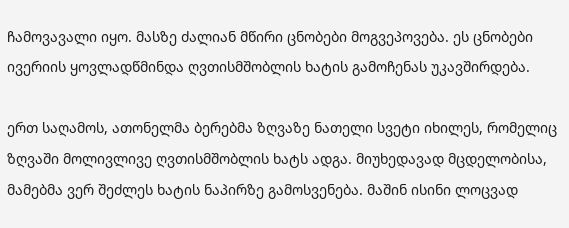ჩამოვავალი იყო. მასზე ძალიან მწირი ცნობები მოგვეპოვება. ეს ცნობები ივერიის ყოვლადწმინდა ღვთისმშობლის ხატის გამოჩენას უკავშირდება.

ერთ საღამოს, ათონელმა ბერებმა ზღვაზე ნათელი სვეტი იხილეს, რომელიც ზღვაში მოლივლივე ღვთისმშობლის ხატს ადგა. მიუხედავად მცდელობისა, მამებმა ვერ შეძლეს ხატის ნაპირზე გამოსვენება. მაშინ ისინი ლოცვად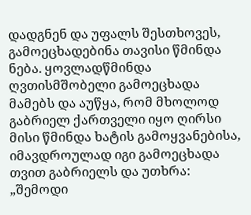დადგნენ და უფალს შესთხოვეს, გამოეცხადებინა თავისი წმინდა ნება. ყოვლადწმინდა ღვთისმშობელი გამოეცხადა მამებს და აუწყა, რომ მხოლოდ გაბრიელ ქართველი იყო ღირსი მისი წმინდა ხატის გამოყვანებისა, იმავდროულად იგი გამოეცხადა თვით გაბრიელს და უთხრა: „შემოდი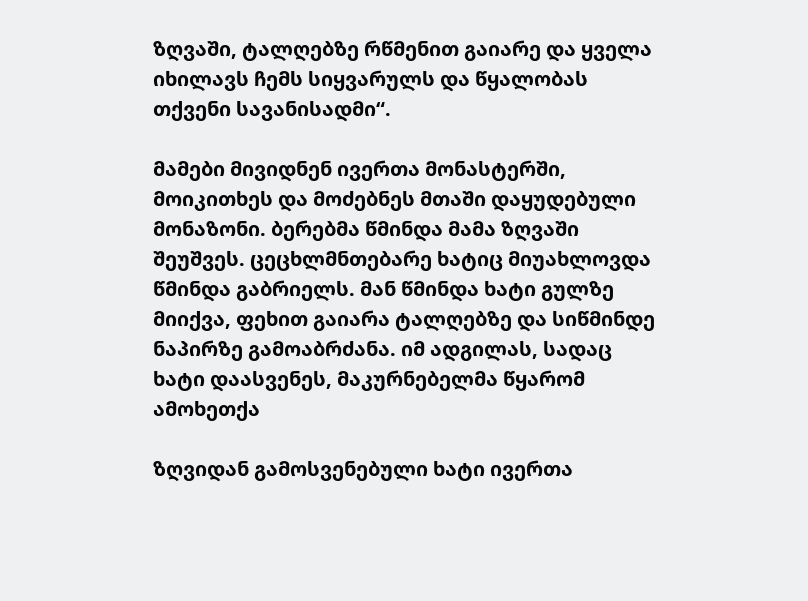ზღვაში, ტალღებზე რწმენით გაიარე და ყველა იხილავს ჩემს სიყვარულს და წყალობას თქვენი სავანისადმი“.

მამები მივიდნენ ივერთა მონასტერში, მოიკითხეს და მოძებნეს მთაში დაყუდებული მონაზონი. ბერებმა წმინდა მამა ზღვაში შეუშვეს. ცეცხლმნთებარე ხატიც მიუახლოვდა წმინდა გაბრიელს. მან წმინდა ხატი გულზე მიიქვა, ფეხით გაიარა ტალღებზე და სიწმინდე ნაპირზე გამოაბრძანა. იმ ადგილას, სადაც ხატი დაასვენეს, მაკურნებელმა წყარომ ამოხეთქა

ზღვიდან გამოსვენებული ხატი ივერთა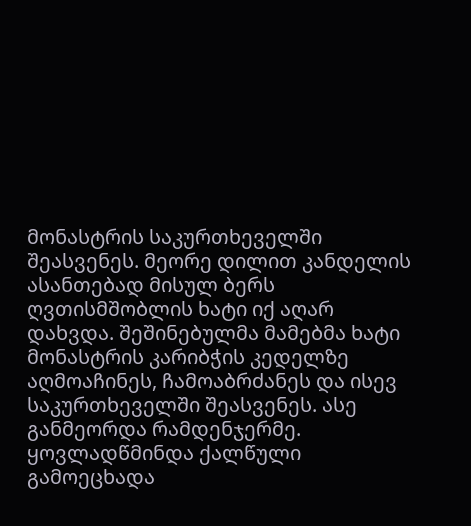მონასტრის საკურთხეველში შეასვენეს. მეორე დილით კანდელის ასანთებად მისულ ბერს ღვთისმშობლის ხატი იქ აღარ დახვდა. შეშინებულმა მამებმა ხატი მონასტრის კარიბჭის კედელზე აღმოაჩინეს, ჩამოაბრძანეს და ისევ საკურთხეველში შეასვენეს. ასე განმეორდა რამდენჯერმე. ყოვლადწმინდა ქალწული გამოეცხადა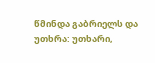წმინდა გაბრიელს და უთხრა: უთხარი,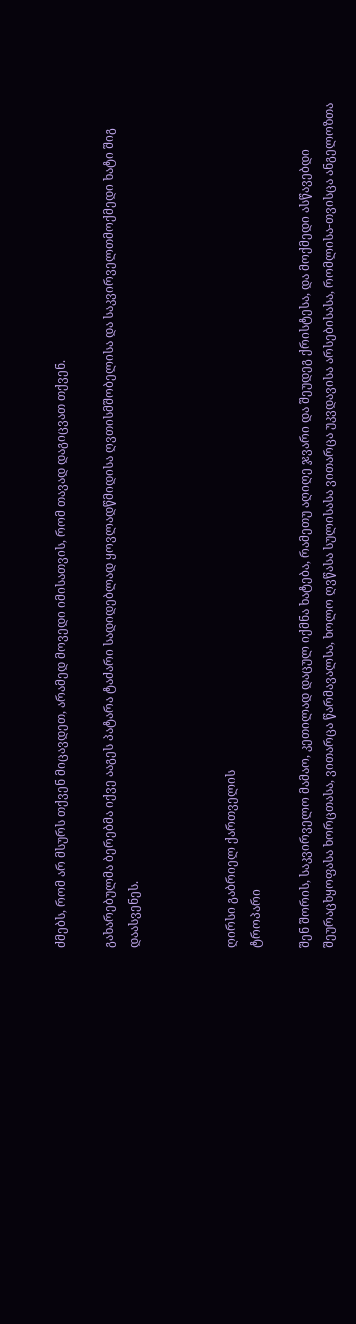ძმებს, რომ არ მსურს თქვენ მიცავდეთ, არამედ მოვედი იმისათვის, რომ თავად დაგიცვათ თქვენ.

გახარებულმა ბერებმა იქვე ააგეს პატარა ტაძარი სადიდებლად ყოვლადწმიდისა ღვთისმშობელისა და საკვირველთმოქმედი ხატი შიგ დაასვენეს.



ღირსი გაბრიელ ქართველის
ტროპარი

შენ შორის, საკვირველო მამაო, კეთილად დაცულ იქმნა ხატება, რამეთუ აღიღე ჯვარი და შეუდეგ ქრისტესა, და მოქმედი ასწავებდი შეურაცხყოფასა ხორცთასა, ვითარცა წარმავალსა, ხოლო ღვწასა სულისასა ვითარცა უკვდავისა არსებისასა, რომლისა-თვისცა ანგელოზთა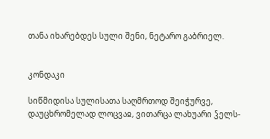თანა იხარებდეს სული შენი, ნეტარო გაბრიელ.


კონდაკი

სიწმიდისა სულისათა საღმრთოდ შეიჭურვე, დაუცხრომელად ლოცვაჲ, ვითარცა ლახუარი ჴელს-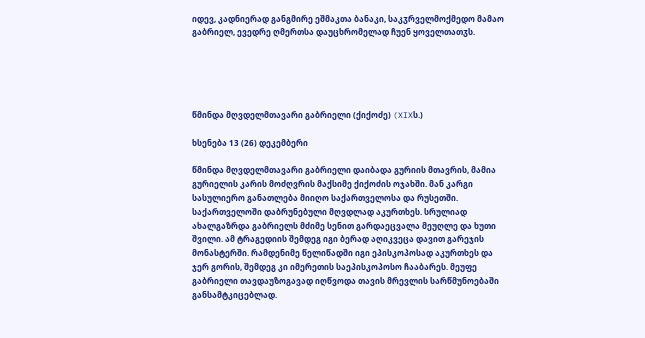იდევ, კადნიერად განგმირე ეშმაკთა ბანაკი, საკჳრველმოქმედო მამაო გაბრიელ, ევედრე ღმერთსა დაუცხრომელად ჩუენ ყოველთათჳს.





წმინდა მღვდელმთავარი გაბრიელი (ქიქოძე) (XIXს.)

ხსენება 13 (26) დეკემბერი

წმინდა მღვდელმთავარი გაბრიელი დაიბადა გურიის მთავრის, მამია გურიელის კარის მოძღვრის მაქსიმე ქიქოძის ოჯახში. მან კარგი სასულიერო განათლება მიიღო საქართველოსა და რუსეთში. საქართველოში დაბრუნებული მღვდლად აკურთხეს. სრულიად ახალგაზრდა გაბრიელს მძიმე სენით გარდაეცვალა მეუღლე და ხუთი შვილი. ამ ტრაგედიის შემდეგ იგი ბერად აღიკვეცა დავით გარეჯის მონასტერში. რამდენიმე წელიწადში იგი ეპისკოპოსად აკურთხეს და ჯერ გორის, შემდეგ კი იმერეთის საეპისკოპოსო ჩააბარეს. მეუფე გაბრიელი თავდაუზოგავად იღწვოდა თავის მრევლის სარწმუნოებაში განსამტკიცებლად.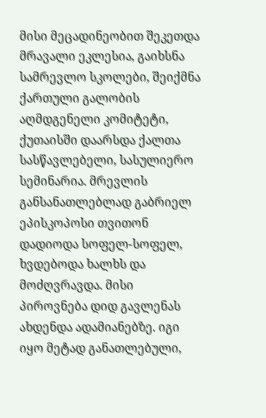მისი მეცადინეობით შეკეთდა მრავალი ეკლესია, გაიხსნა სამრევლო სკოლები, შეიქმნა ქართული გალობის აღმდგენელი კომიტეტი, ქუთაისში დაარსდა ქალთა სასწავლებელი, სასულიერო სემინარია. მრევლის განსანათლებლად გაბრიელ ეპისკოპოსი თვითონ დადიოდა სოფელ-სოფელ, ხვდებოდა ხალხს და მოძღვრავდა. მისი პიროვნება დიდ გავლენას ახდენდა ადამიანებზე. იგი იყო მეტად განათლებული,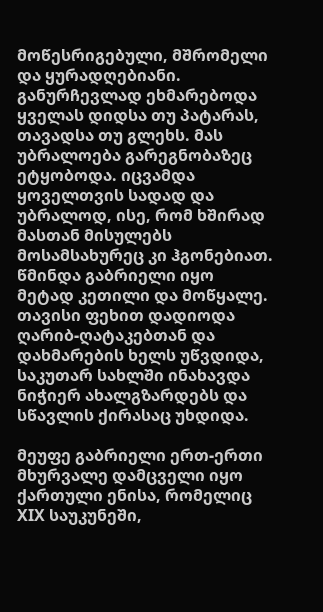მოწესრიგებული, მშრომელი და ყურადღებიანი. განურჩევლად ეხმარებოდა ყველას დიდსა თუ პატარას, თავადსა თუ გლეხს. მას უბრალოება გარეგნობაზეც ეტყობოდა. იცვამდა ყოველთვის სადად და უბრალოდ, ისე, რომ ხშირად მასთან მისულებს მოსამსახურეც კი ჰგონებიათ. წმინდა გაბრიელი იყო მეტად კეთილი და მოწყალე. თავისი ფეხით დადიოდა ღარიბ-ღატაკებთან და დახმარების ხელს უწვდიდა, საკუთარ სახლში ინახავდა ნიჭიერ ახალგზარდებს და სწავლის ქირასაც უხდიდა.

მეუფე გაბრიელი ერთ-ერთი მხურვალე დამცველი იყო ქართული ენისა, რომელიც XIX საუკუნეში,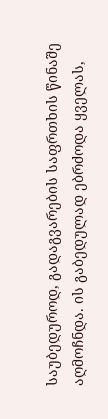საუბედუროდ, გადაგვარების საფრთხის წინაშე აღმოჩნდა. ის გაბედულად ებრძოდა ყველას,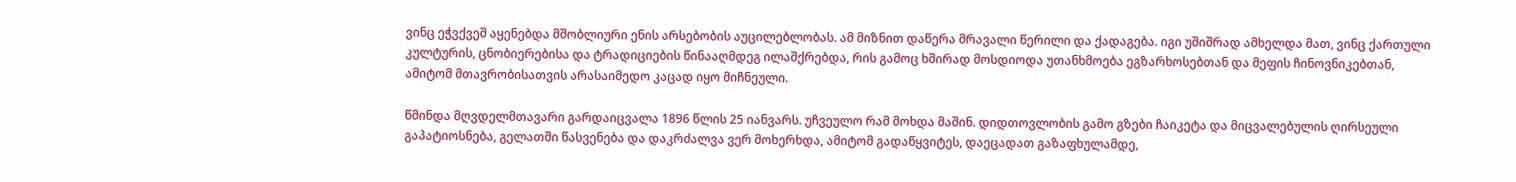ვინც ეჭვქვეშ აყენებდა მშობლიური ენის არსებობის აუცილებლობას. ამ მიზნით დაწერა მრავალი წერილი და ქადაგება. იგი უშიშრად ამხელდა მათ, ვინც ქართული კულტურის, ცნობიერებისა და ტრადიციების წინააღმდეგ ილაშქრებდა, რის გამოც ხშირად მოსდიოდა უთანხმოება ეგზარხოსებთან და მეფის ჩინოვნიკებთან, ამიტომ მთავრობისათვის არასაიმედო კაცად იყო მიჩნეული.

წმინდა მღვდელმთავარი გარდაიცვალა 1896 წლის 25 იანვარს. უჩვეულო რამ მოხდა მაშინ. დიდთოვლობის გამო გზები ჩაიკეტა და მიცვალებულის ღირსეული გაპატიოსნება, გელათში წასვენება და დაკრძალვა ვერ მოხერხდა, ამიტომ გადაწყვიტეს, დაეცადათ გაზაფხულამდე,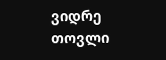ვიდრე თოვლი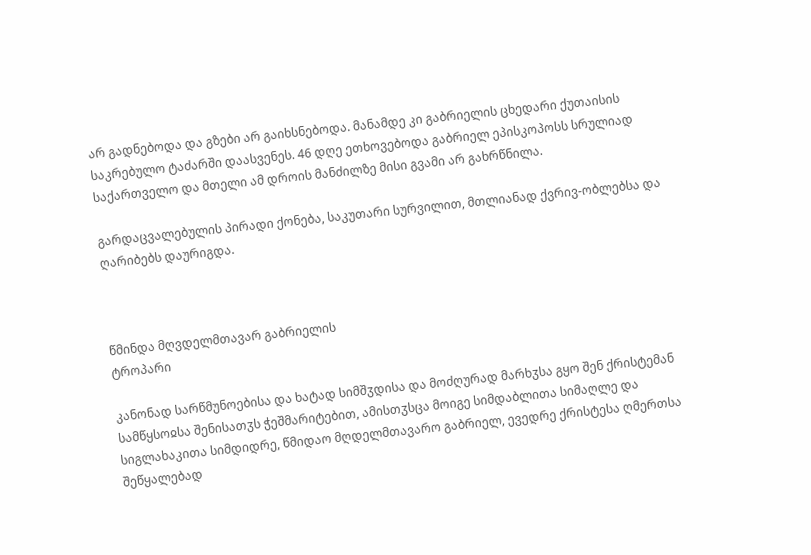არ გადნებოდა და გზები არ გაიხსნებოდა. მანამდე კი გაბრიელის ცხედარი ქუთაისის საკრებულო ტაძარში დაასვენეს. 46 დღე ეთხოვებოდა გაბრიელ ეპისკოპოსს სრულიად საქართველო და მთელი ამ დროის მანძილზე მისი გვამი არ გახრწნილა.

გარდაცვალებულის პირადი ქონება, საკუთარი სურვილით, მთლიანად ქვრივ-ობლებსა და ღარიბებს დაურიგდა.



წმინდა მღვდელმთავარ გაბრიელის
ტროპარი

კანონად სარწმუნოებისა და ხატად სიმშჳდისა და მოძღურად მარხჳსა გყო შენ ქრისტემან სამწყსოჲსა შენისათჳს ჭეშმარიტებით, ამისთჳსცა მოიგე სიმდაბლითა სიმაღლე და სიგლახაკითა სიმდიდრე, წმიდაო მღდელმთავარო გაბრიელ, ევედრე ქრისტესა ღმერთსა შეწყალებად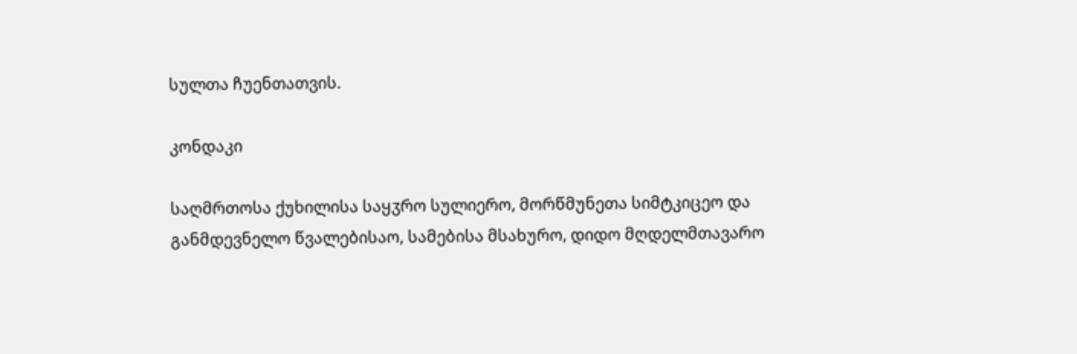სულთა ჩუენთათვის.

კონდაკი

საღმრთოსა ქუხილისა საყჳრო სულიერო, მორწმუნეთა სიმტკიცეო და განმდევნელო წვალებისაო, სამებისა მსახურო, დიდო მღდელმთავარო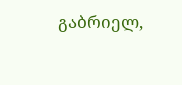გაბრიელ,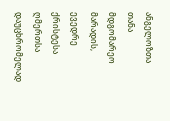ანგელოზთა თანა მდგომარეო მარადის, ევედრე ქრისტესა ღმერთსა დაუცხრომელად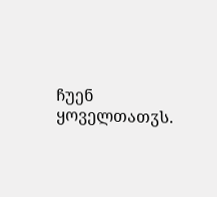ჩუენ ყოველთათჳს.